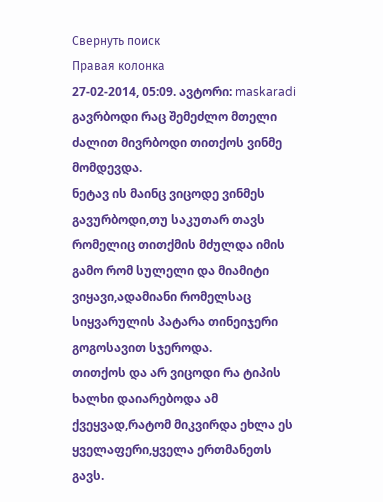Свернуть поиск
Правая колонка
27-02-2014, 05:09. ავტორი: maskaradi გავრბოდი რაც შემეძლო მთელი ძალით მივრბოდი თითქოს ვინმე მომდევდა.
ნეტავ ის მაინც ვიცოდე ვინმეს გავურბოდი,თუ საკუთარ თავს რომელიც თითქმის მძულდა იმის გამო რომ სულელი და მიამიტი ვიყავი,ადამიანი რომელსაც სიყვარულის პატარა თინეიჯერი გოგოსავით სჯეროდა.
თითქოს და არ ვიცოდი რა ტიპის ხალხი დაიარებოდა ამ ქვეყვად,რატომ მიკვირდა ეხლა ეს ყველაფერი,ყველა ერთმანეთს გავს.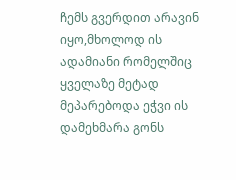ჩემს გვერდით არავინ იყო,მხოლოდ ის ადამიანი რომელშიც ყველაზე მეტად მეპარებოდა ეჭვი ის დამეხმარა გონს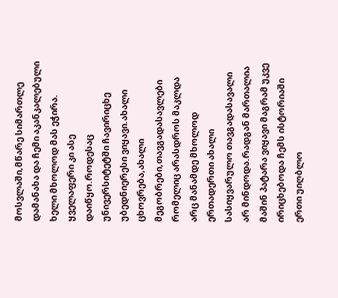მოსვლაში,მწარე სიმართლე დამანახა და ჩემი აკანკალებული ხელი მხოლოდ მას ეჭირა.
ყველაფერი კი ასე დაიწყო.როდესაც უნივერსიტეტში ჩავირიცხე უბედნიერესი ვიყავი.ახალი ცხოვრება,ახალი მეგობრები,თავგადასავლები რომელიც არასდროს მაკლდა არც მანამდე მხოლოდ ერთადერთი ახალი სასიყვარულო თავგადასავალი არ მინდოდა.რადგან მართალია მაშინ პატარა ვიყავი მაგრამ უკვე ირიცხებოდა ჩემს ისტორიაში ერთი უიღბლო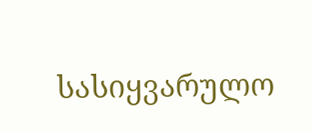სასიყვარულო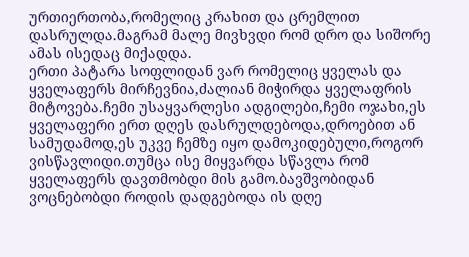ურთიერთობა,რომელიც კრახით და ცრემლით დასრულდა.მაგრამ მალე მივხვდი რომ დრო და სიშორე ამას ისედაც მიქადდა.
ერთი პატარა სოფლიდან ვარ რომელიც ყველას და ყველაფერს მირჩევნია,ძალიან მიჭირდა ყველაფრის მიტოვება.ჩემი უსაყვარლესი ადგილები,ჩემი ოჯახი,ეს ყველაფერი ერთ დღეს დასრულდებოდა,დროებით ან სამუდამოდ,ეს უკვე ჩემზე იყო დამოკიდებული,როგორ ვისწავლიდი.თუმცა ისე მიყვარდა სწავლა რომ ყველაფერს დავთმობდი მის გამო.ბავშვობიდან ვოცნებობდი როდის დადგებოდა ის დღე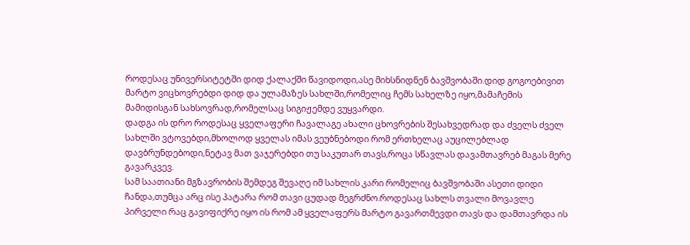როდესაც უნივერსიტეტში დიდ ქალაქში წავიდოდი,ასე მიხსნიდნენ ბავშვობაში.დიდ გოგოებივით მარტო ვიცხოვრებდი დიდ და ულამაზეს სახლში,რომელიც ჩემს სახელზე იყო,მამაჩემის მამიდისგან სახსოვრად,რომელსაც სიგიჟემდე ვუყვარდი.
დადგა ის დრო როდესაც ყველაფერი ჩავალაგე ახალი ცხოვრების შესახვედრად და ძველს ძველ სახლში ვტოვებდი,მხოლოდ ყველას იმას ვეუბნებოდი რომ ერთხელაც აუცილებლად დავბრუნდებოდი,ნეტავ მათ ვაჯერებდი თუ საკუთარ თავს,როცა სწავლას დავამთავრებ მაგას მერე გავარკვევ.
სამ საათიანი მგზავრობის შემდეგ შევაღე იმ სახლის კარი რომელიც ბავშვობაში ასეთი დიდი ჩანდა,თუმცა არც ისე პატარა რომ თავი ცუდად მეგრძნო.როდესაც სახლს თვალი მოვავლე პირველი რაც გავიფიქრე იყო ის რომ ამ ყველაფერს მარტო გავართმევდი თავს და დამთავრდა ის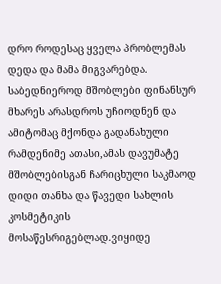დრო როდესაც ყველა პრობლემას დედა და მამა მიგვარებდა.
საბედნიეროდ მშობლები ფინანსურ მხარეს არასდროს უჩიოდნენ და ამიტომაც მქონდა გადანახული რამდენიმე ათასი,ამას დავუმატე მშობლებისგან ჩარიცხული საკმაოდ დიდი თანხა და წავედი სახლის კოსმეტიკის მოსაწესრიგებლად.ვიყიდე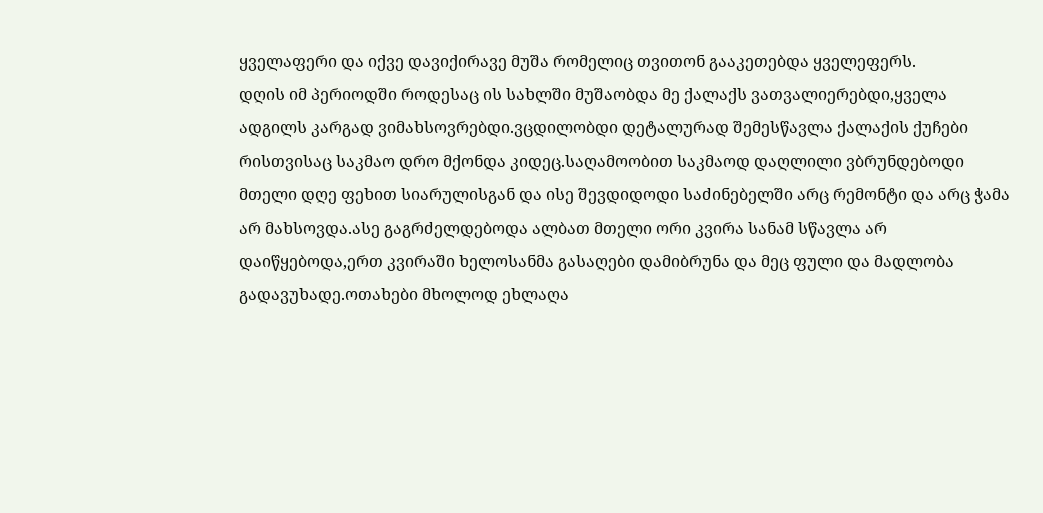ყველაფერი და იქვე დავიქირავე მუშა რომელიც თვითონ გააკეთებდა ყველეფერს.
დღის იმ პერიოდში როდესაც ის სახლში მუშაობდა მე ქალაქს ვათვალიერებდი,ყველა ადგილს კარგად ვიმახსოვრებდი.ვცდილობდი დეტალურად შემესწავლა ქალაქის ქუჩები რისთვისაც საკმაო დრო მქონდა კიდეც.საღამოობით საკმაოდ დაღლილი ვბრუნდებოდი მთელი დღე ფეხით სიარულისგან და ისე შევდიდოდი საძინებელში არც რემონტი და არც ჭამა არ მახსოვდა.ასე გაგრძელდებოდა ალბათ მთელი ორი კვირა სანამ სწავლა არ დაიწყებოდა,ერთ კვირაში ხელოსანმა გასაღები დამიბრუნა და მეც ფული და მადლობა გადავუხადე.ოთახები მხოლოდ ეხლაღა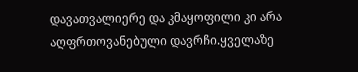დავათვალიერე და კმაყოფილი კი არა აღფრთოვანებული დავრჩი.ყველაზე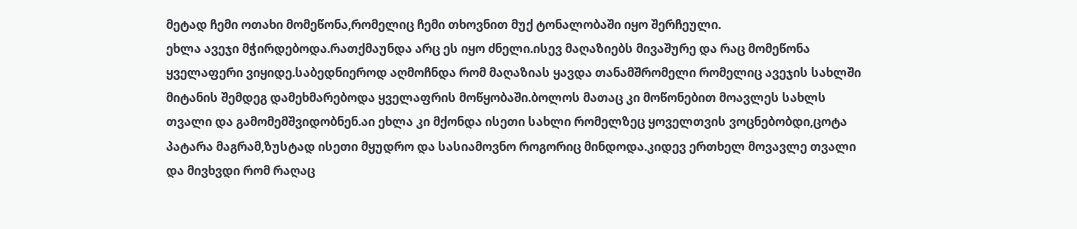მეტად ჩემი ოთახი მომეწონა,რომელიც ჩემი თხოვნით მუქ ტონალობაში იყო შერჩეული.
ეხლა ავეჯი მჭირდებოდა.რათქმაუნდა არც ეს იყო ძნელი.ისევ მაღაზიებს მივაშურე და რაც მომეწონა ყველაფერი ვიყიდე.საბედნიეროდ აღმოჩნდა რომ მაღაზიას ყავდა თანამშრომელი რომელიც ავეჯის სახლში მიტანის შემდეგ დამეხმარებოდა ყველაფრის მოწყობაში.ბოლოს მათაც კი მოწონებით მოავლეს სახლს თვალი და გამომემშვიდობნენ.აი ეხლა კი მქონდა ისეთი სახლი რომელზეც ყოველთვის ვოცნებობდი,ცოტა პატარა მაგრამ,ზუსტად ისეთი მყუდრო და სასიამოვნო როგორიც მინდოდა.კიდევ ერთხელ მოვავლე თვალი და მივხვდი რომ რაღაც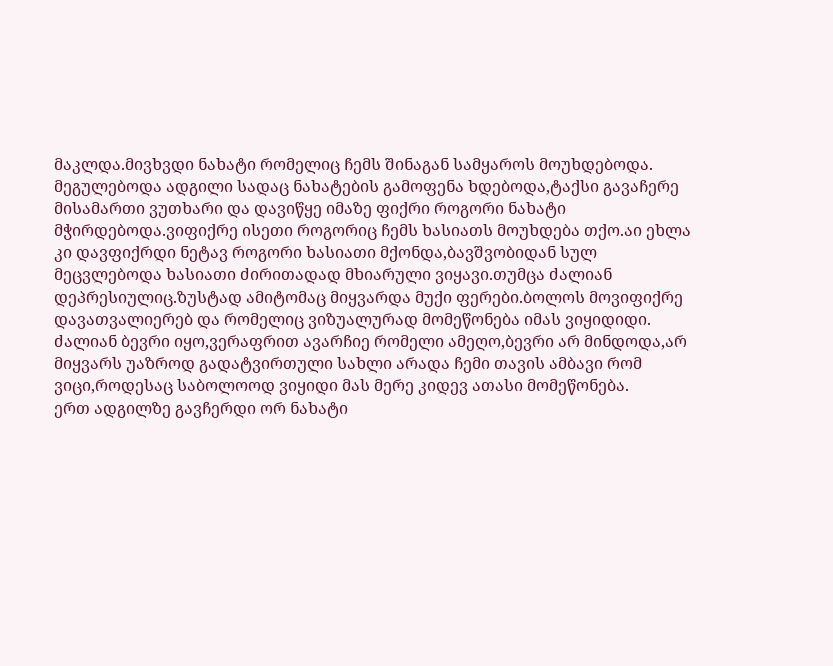მაკლდა.მივხვდი ნახატი რომელიც ჩემს შინაგან სამყაროს მოუხდებოდა.
მეგულებოდა ადგილი სადაც ნახატების გამოფენა ხდებოდა,ტაქსი გავაჩერე მისამართი ვუთხარი და დავიწყე იმაზე ფიქრი როგორი ნახატი მჭირდებოდა.ვიფიქრე ისეთი როგორიც ჩემს ხასიათს მოუხდება თქო.აი ეხლა კი დავფიქრდი ნეტავ როგორი ხასიათი მქონდა,ბავშვობიდან სულ მეცვლებოდა ხასიათი ძირითადად მხიარული ვიყავი.თუმცა ძალიან დეპრესიულიც.ზუსტად ამიტომაც მიყვარდა მუქი ფერები.ბოლოს მოვიფიქრე დავათვალიერებ და რომელიც ვიზუალურად მომეწონება იმას ვიყიდიდი.
ძალიან ბევრი იყო,ვერაფრით ავარჩიე რომელი ამეღო,ბევრი არ მინდოდა,არ მიყვარს უაზროდ გადატვირთული სახლი არადა ჩემი თავის ამბავი რომ ვიცი,როდესაც საბოლოოდ ვიყიდი მას მერე კიდევ ათასი მომეწონება.
ერთ ადგილზე გავჩერდი ორ ნახატი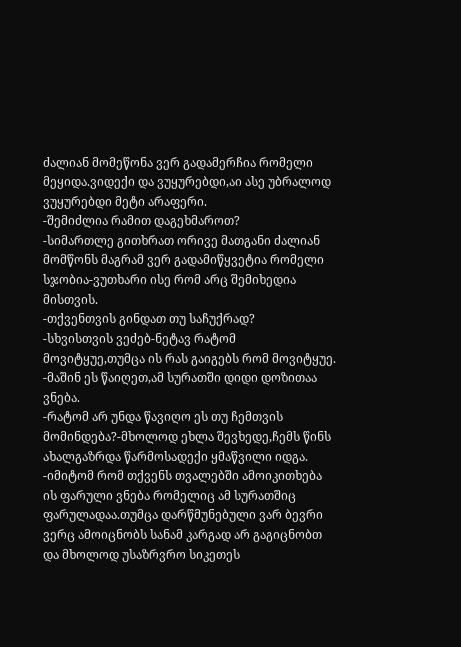ძალიან მომეწონა ვერ გადამერჩია რომელი მეყიდა.ვიდექი და ვუყურებდი,აი ასე უბრალოდ ვუყურებდი მეტი არაფერი.
-შემიძლია რამით დაგეხმაროთ?
-სიმართლე გითხრათ ორივე მათგანი ძალიან მომწონს მაგრამ ვერ გადამიწყვეტია რომელი სჯობია-ვუთხარი ისე რომ არც შემიხედია მისთვის.
-თქვენთვის გინდათ თუ საჩუქრად?
-სხვისთვის ვეძებ-ნეტავ რატომ მოვიტყუე,თუმცა ის რას გაიგებს რომ მოვიტყუე.
-მაშინ ეს წაიღეთ,ამ სურათში დიდი დოზითაა ვნება.
-რატომ არ უნდა წავიღო ეს თუ ჩემთვის მომინდება?-მხოლოდ ეხლა შევხედე,ჩემს წინს ახალგაზრდა წარმოსადექი ყმაწვილი იდგა.
-იმიტომ რომ თქვენს თვალებში ამოიკითხება ის ფარული ვნება რომელიც ამ სურათშიც ფარულადაა.თუმცა დარწმუნებული ვარ ბევრი ვერც ამოიცნობს სანამ კარგად არ გაგიცნობთ და მხოლოდ უსაზრვრო სიკეთეს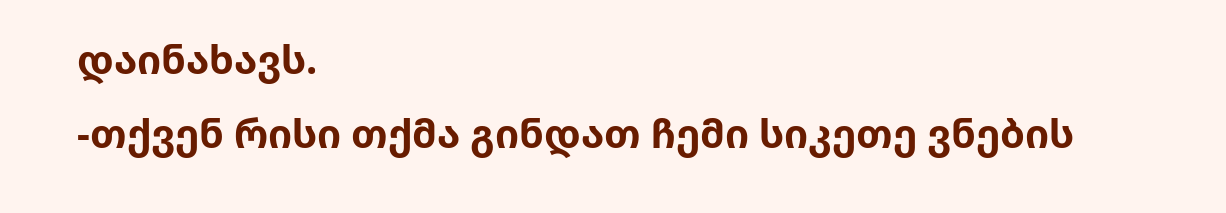დაინახავს.
-თქვენ რისი თქმა გინდათ ჩემი სიკეთე ვნების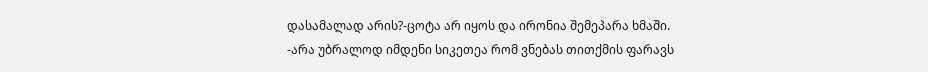დასამალად არის?-ცოტა არ იყოს და ირონია შემეპარა ხმაში.
-არა უბრალოდ იმდენი სიკეთეა რომ ვნებას თითქმის ფარავს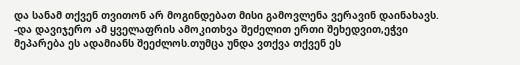და სანამ თქვენ თვითონ არ მოგინდებათ მისი გამოვლენა ვერავინ დაინახავს.
-და დავიჯერო ამ ყველაფრის ამოკითხვა შეძელით ერთი შეხედვით,ეჭვი მეპარება ეს ადამიანს შეეძლოს.თუმცა უნდა ვთქვა თქვენ ეს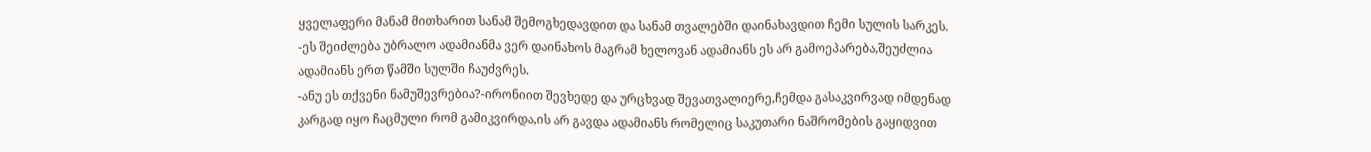ყველაფერი მანამ მითხარით სანამ შემოგხედავდით და სანამ თვალებში დაინახავდით ჩემი სულის სარკეს.
-ეს შეიძლება უბრალო ადამიანმა ვერ დაინახოს მაგრამ ხელოვან ადამიანს ეს არ გამოეპარება,შეუძლია ადამიანს ერთ წამში სულში ჩაუძვრეს.
-ანუ ეს თქვენი ნამუშევრებია?-ირონიით შევხედე და ურცხვად შევათვალიერე,ჩემდა გასაკვირვად იმდენად კარგად იყო ჩაცმული რომ გამიკვირდა,ის არ გავდა ადამიანს რომელიც საკუთარი ნაშრომების გაყიდვით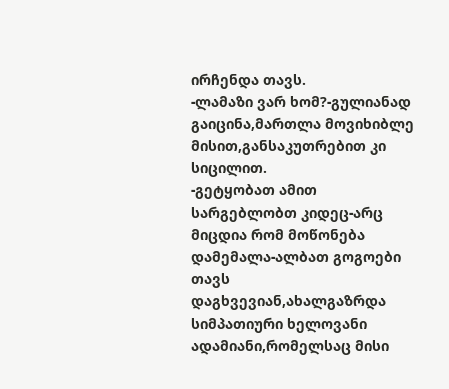ირჩენდა თავს.
-ლამაზი ვარ ხომ?-გულიანად გაიცინა,მართლა მოვიხიბლე მისით,განსაკუთრებით კი სიცილით.
-გეტყობათ ამით სარგებლობთ კიდეც-არც მიცდია რომ მოწონება დამემალა-ალბათ გოგოები თავს დაგხვევიან,ახალგაზრდა სიმპათიური ხელოვანი ადამიანი,რომელსაც მისი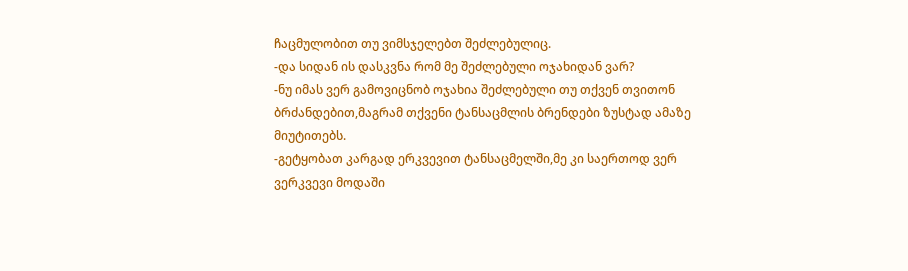ჩაცმულობით თუ ვიმსჯელებთ შეძლებულიც.
-და სიდან ის დასკვნა რომ მე შეძლებული ოჯახიდან ვარ?
-ნუ იმას ვერ გამოვიცნობ ოჯახია შეძლებული თუ თქვენ თვითონ ბრძანდებით,მაგრამ თქვენი ტანსაცმლის ბრენდები ზუსტად ამაზე მიუტითებს.
-გეტყობათ კარგად ერკვევით ტანსაცმელში,მე კი საერთოდ ვერ ვერკვევი მოდაში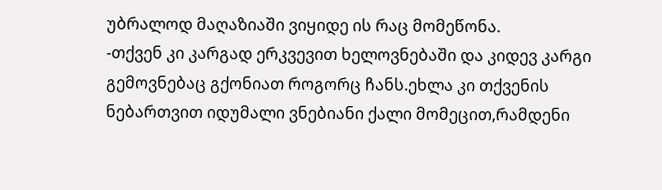უბრალოდ მაღაზიაში ვიყიდე ის რაც მომეწონა.
-თქვენ კი კარგად ერკვევით ხელოვნებაში და კიდევ კარგი გემოვნებაც გქონიათ როგორც ჩანს.ეხლა კი თქვენის ნებართვით იდუმალი ვნებიანი ქალი მომეცით,რამდენი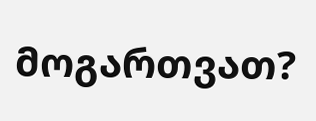მოგართვათ?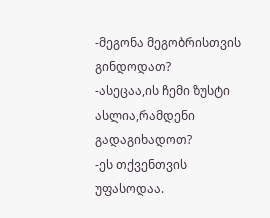-მეგონა მეგობრისთვის გინდოდათ?
-ასეცაა,ის ჩემი ზუსტი ასლია,რამდენი გადაგიხადოთ?
-ეს თქვენთვის უფასოდაა.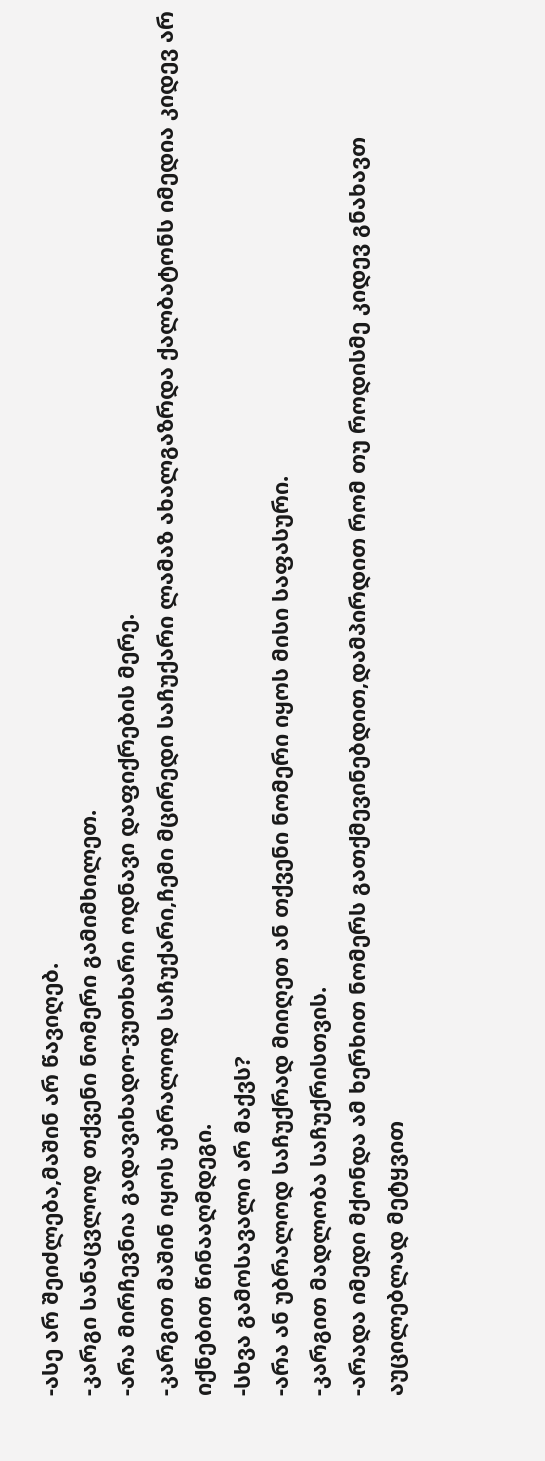-ასე არ შეიძლება,მაშინ არ წავიღებ.
-კარგი სანაცვლოდ თქვენი ნომერი გამიმხილეთ.
-არა მირჩევნია გადავიხადო-ვუთხარი ოდნავი დაფიქრების მერე.
-კარგით მაშინ იყოს უბრალოდ საჩუქარი,ჩემი მცირედი საჩუქარი ლამაზ ახალგაზრდა ქალბატონს იმედია კიდევ არ იქნებით წინააღმდეგი.
-სხვა გამოსავალი არ მაქვს?
-არა ან უბრალოდ საჩუქრად მიიღეთ ან თქვენი ნომერი იყოს მისი საფასური.
-კარგით მადლობა საჩუქრისთვის.
-არადა იმედი მქონდა ამ ხერხით ნომერს გათქმევინებდით,დამპირდით რომ თუ როდისმე კიდევ გნახავთ აუცილებლად მეტყვით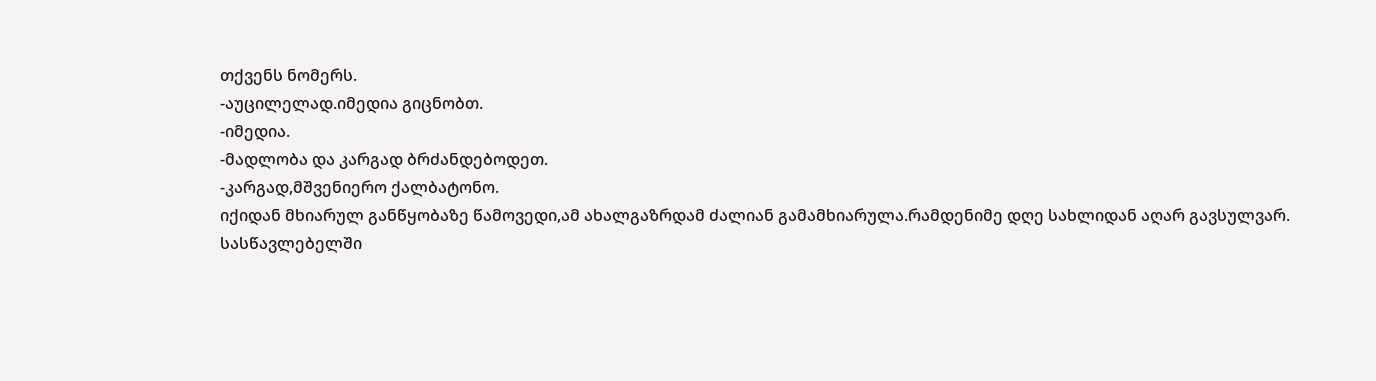თქვენს ნომერს.
-აუცილელად.იმედია გიცნობთ.
-იმედია.
-მადლობა და კარგად ბრძანდებოდეთ.
-კარგად,მშვენიერო ქალბატონო.
იქიდან მხიარულ განწყობაზე წამოვედი,ამ ახალგაზრდამ ძალიან გამამხიარულა.რამდენიმე დღე სახლიდან აღარ გავსულვარ.
სასწავლებელში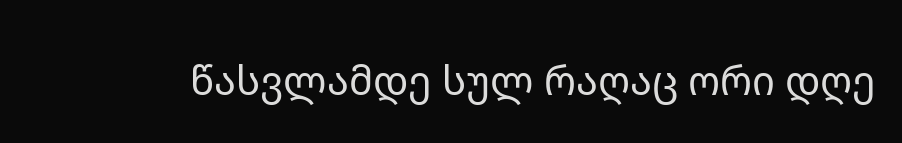წასვლამდე სულ რაღაც ორი დღე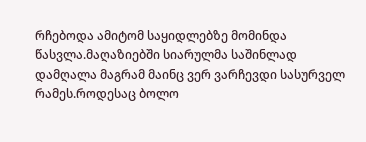რჩებოდა ამიტომ საყიდლებზე მომინდა წასვლა.მაღაზიებში სიარულმა საშინლად დამღალა მაგრამ მაინც ვერ ვარჩევდი სასურველ რამეს.როდესაც ბოლო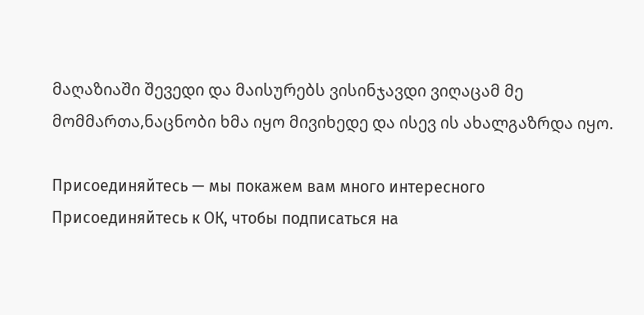მაღაზიაში შევედი და მაისურებს ვისინჯავდი ვიღაცამ მე მომმართა,ნაცნობი ხმა იყო მივიხედე და ისევ ის ახალგაზრდა იყო.

Присоединяйтесь — мы покажем вам много интересного
Присоединяйтесь к ОК, чтобы подписаться на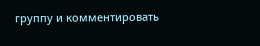группу и комментировать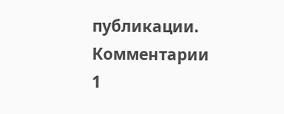публикации.
Комментарии 1